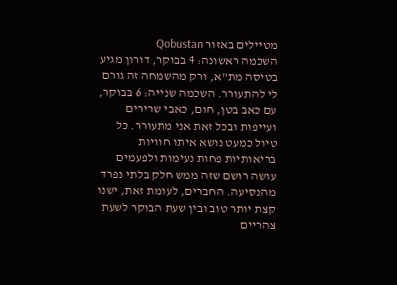מטיילים באזור Qobustan
השכמה ראשונה: 4 בבוקר, דורון מגיע בטיסה מת"א, ורק מהשמחה זה גורם לי להתעורר. השכמה שנייה: 6 בבוקר, עם כאב בטן, חום, כאבי שרירים ועייפות ובכל זאת אני מתעורר. כל טיול כמעט נושא איתו חוויות בריאותיות פחות נעימות ולפעמים עושה רושם שזה ממש חלק בלתי נפרד מהנסיעה. החברים, לעומת זאת, ישנו קצת יותר טוב ובין שעת הבוקר לשעת צהריים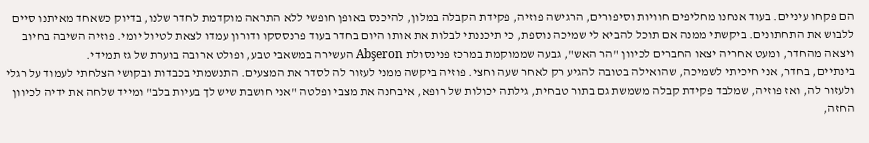הם פקחו עיניים. בעוד אנחנו מחליפים חוויות וסיפורים, הרגישה פוזיה, פקידת הקבלה במלון, להיכנס באופן חופשי ללא התראה מוקדמת לחדר שלנו, בדיוק כשאחד מאיתנו סיים ללבוש את התחתונים. ביקשתי ממנה אם תוכל להביא לי שמיכה נוספת, כי תיכננתי לבלות את אותו היום בחדר בעוד פרנססקו ודורון עמדו לצאת לטיול יומי. פוזיה השיבה בחיוב ויצאה מהחדר, ומעט אחריה יצאו החברים לכיוון "הר האש", גבעה שממוקמת במרכז פנינסולת Abşeron העשירה במשאבי טבע, ופולט ארובה בוערת של גז תמידי.
בינתיים, בחדר, אני חיכיתי לשמיכה, שהואילה בטובה להגיע רק לאחר שעה וחצי. פוזיה ביקשה ממני לעזור לה לסדר את המצעים. התנשמתי בכבדות ובקושי הצלחתי לעמוד על רגלי ולעזור לה, ואז פוזיה, שמלבד פקידת קבלה משמשת גם בתור טבחית, גילתה יכולות של רופא, איבחנה את מצבי ופלטה "אני חושבת שיש לך בעיות בלב" ומייד שלחה את ידיה לכיוון החזה,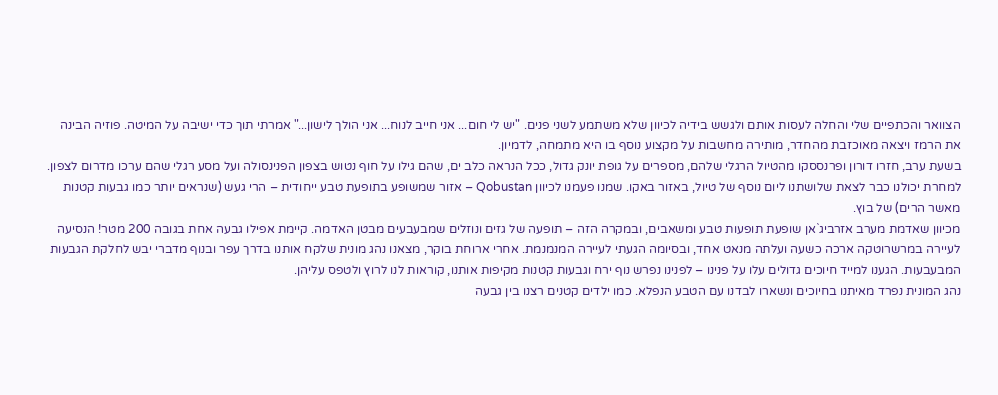הצוואר והכתפיים שלי והחלה לעסות אותם ולגשש בידיה לכיוון שלא משתמע לשני פנים. "יש לי חום... אני חייב לנוח... אני הולך לישון..." אמרתי תוך כדי ישיבה על המיטה. פוזיה הבינה את הרמז ויצאה מאוכזבת מהחדר, מותירה מחשבות על מקצוע נוסף בו היא מתמחה, לדמיון.
בשעת ערב, חזרו דורון ופרנססקו מהטיול הרגלי שלהם, מספרים על גופת יונק גדול, ככל הנראה כלב ים, שהם גילו על חוף נטוש בצפון הפנינסולה ועל מסע רגלי שהם ערכו מדרום לצפון.
למחרת יכולנו כבר לצאת שלושתנו ליום נוסף של טיול, באזור באקו. שמנו פעמנו לכיוון Qobustan – אזור שמשופע בתופעת טבע ייחודית – הרי געש (שנראים יותר כמו גבעות קטנות מאשר הרים) של בוץ.
מכיוון שאדמת מערב אזרביג`אן שופעת תופעות טבע ומשאבים, ובמקרה הזה – תופעה של גזים ונוזלים שמבעבעים מבטן האדמה. קיימת אפילו גבעה אחת בגובה 200 מטר! הנסיעה לעיירה במרשרוטקה ארכה כשעה ועלתה מנאט אחד, ובסיומה הגעתי לעיירה המנמנמת. אחרי ארוחת בוקר, מצאנו נהג מונית שלקח אותנו בדרך עפר ובנוף מדברי יבש לחלקת הגבעות המבעבעות. הגענו למייד חיוכים גדולים עלו על פנינו – לפנינו נפרש נוף ירח וגבעות קטנות מקיפות אותנו, קוראות לנו לרוץ ולטפס עליהן.
נהג המונית נפרד מאיתנו בחיוכים ונשארו לבדנו עם הטבע הנפלא. כמו ילדים קטנים רצנו בין גבעה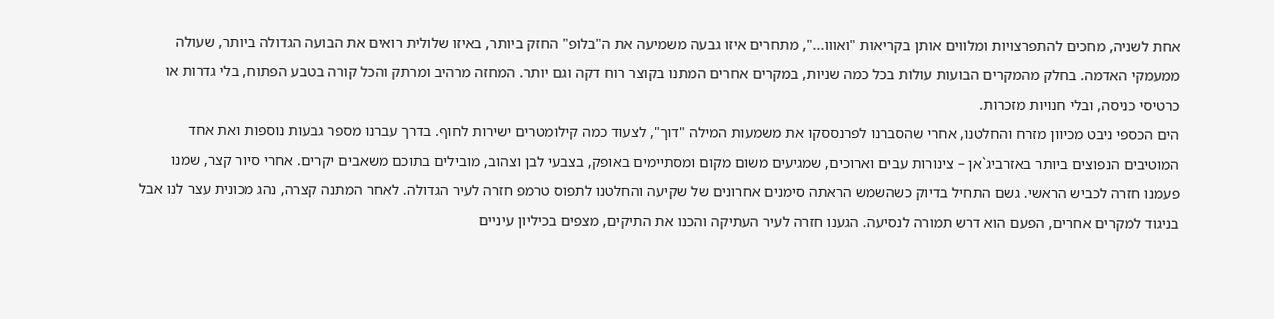אחת לשניה, מחכים להתפרצויות ומלווים אותן בקריאות "ואווו...", מתחרים איזו גבעה משמיעה את ה"בלופ" החזק ביותר, באיזו שלולית רואים את הבועה הגדולה ביותר, שעולה ממעמקי האדמה. בחלק מהמקרים הבועות עולות בכל כמה שניות, במקרים אחרים המתנו בקוצר רוח דקה וגם יותר. המחזה מרהיב ומרתק והכל קורה בטבע הפתוח, בלי גדרות או כרטיסי כניסה, ובלי חנויות מזכרות.
הים הכספי ניבט מכיוון מזרח והחלטנו, אחרי שהסברנו לפרנססקו את משמעות המילה "דוך", לצעוד כמה קילומטרים ישירות לחוף. בדרך עברנו מספר גבעות נוספות ואת אחד המוטיבים הנפוצים ביותר באזרביג`אן – צינורות עבים וארוכים, שמגיעים משום מקום ומסתיימים באופק, בצבעי לבן וצהוב, מובילים בתוכם משאבים יקרים. אחרי סיור קצר, שמנו פעמנו חזרה לכביש הראשי. גשם התחיל בדיוק כשהשמש הראתה סימנים אחרונים של שקיעה והחלטנו לתפוס טרמפ חזרה לעיר הגדולה. לאחר המתנה קצרה, נהג מכונית עצר לנו אבל בניגוד למקרים אחרים, הפעם הוא דרש תמורה לנסיעה. הגענו חזרה לעיר העתיקה והכנו את התיקים, מצפים בכיליון עיניים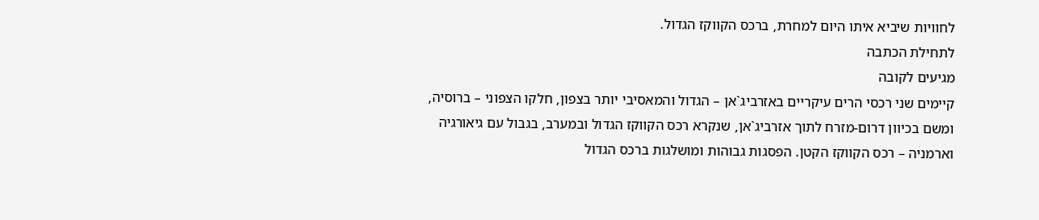לחוויות שיביא איתו היום למחרת, ברכס הקווקז הגדול.
לתחילת הכתבה
מגיעים לקובה
קיימים שני רכסי הרים עיקריים באזרביג`אן – הגדול והמאסיבי יותר בצפון, חלקו הצפוני – ברוסיה, ומשם בכיוון דרום-מזרח לתוך אזרביג`אן, שנקרא רכס הקווקז הגדול ובמערב, בגבול עם גיאורגיה וארמניה – רכס הקווקז הקטן. הפסגות גבוהות ומושלגות ברכס הגדול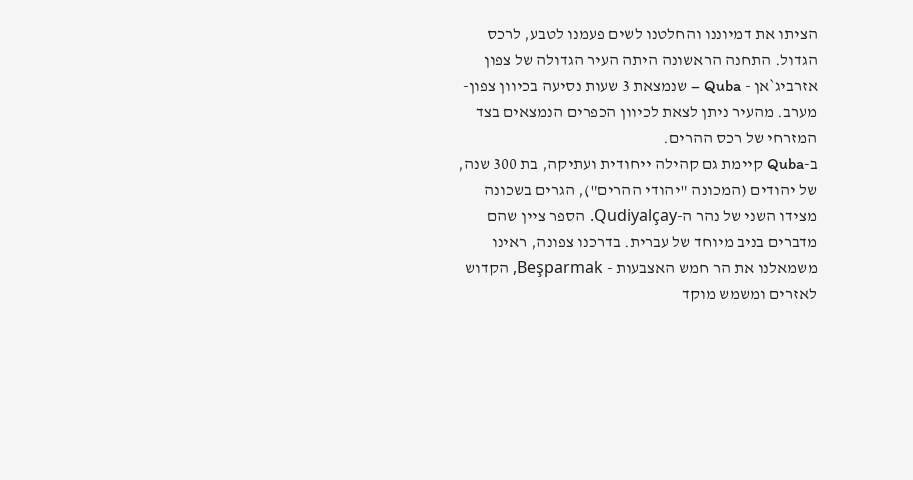הציתו את דמיוננו והחלטנו לשים פעמנו לטבע, לרכס הגדול. התחנה הראשונה היתה העיר הגדולה של צפון אזרביג`אן - Quba – שנמצאת 3 שעות נסיעה בכיוון צפון-מערב. מהעיר ניתן לצאת לכיוון הכפרים הנמצאים בצד המזרחי של רכס ההרים.
ב-Quba קיימת גם קהילה ייחודית ועתיקה, בת 300 שנה, של יהודים (המכונה "יהודי ההרים"), הגרים בשכונה מצידו השני של נהר ה-Qudiyalçay. הספר ציין שהם מדברים בניב מיוחד של עברית. בדרכנו צפונה, ראינו משמאלנו את הר חמש האצבעות - Beşparmak, הקדוש לאזרים ומשמש מוקד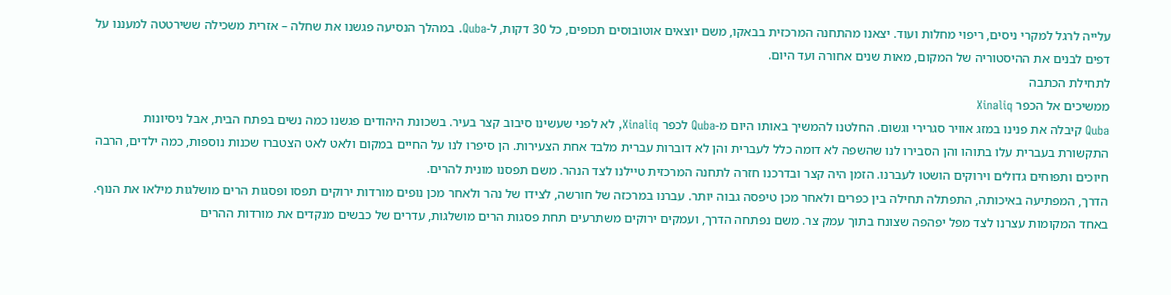עלייה לרגל למקרי ניסים, ריפוי מחלות ועוד. יצאנו מהתחנה המרכזית בבאקו, משם יוצאים אוטובוסים תכופים, כל 30 דקות, ל-Quba. במהלך הנסיעה פגשנו את שחלה – אזרית משכילה ששירטטה למעננו על דפים לבנים את ההיסטוריה של המקום, מאות שנים אחורה ועד היום.
לתחילת הכתבה
ממשיכים אל הכפר Xinaliq
Quba קיבלה את פנינו במזג אוויר סגרירי וגשום. החלטנו להמשיך באותו היום מ-Quba לכפר Xinaliq, לא לפני שעשינו סיבוב קצר בעיר. בשכונת היהודים פגשנו כמה נשים בפתח הבית, אבל ניסיונות התקשורת בעברית עלו בתוהו והן הסבירו לנו שהשפה לא דומה כלל לעברית והן לא דוברות עברית מלבד אחת הצעירות. הן סיפרו לנו על החיים במקום ולאט לאט הצטברו שכנות נוספות, כמה ילדים, הרבה חיוכים ותפוחים גדולים וירוקים הושטו לעברנו. הזמן היה קצר ובדרכנו חזרה לתחנה המרכזית טיילנו לצד הנהר. משם תפסנו מונית להרים.
הדרך, המפתיעה באיכותה, התפתלה תחילה בין כפרים ולאחר מכן טיפסה גבוה יותר. עברנו במרכזה של חורשה, לצידו של נהר ולאחר מכן נופים מורדות ירוקים תפסו ופסגות הרים מושלגות מילאו את הנוף. באחד המקומות עצרנו לצד מפל יפהפה שצונח בתוך עמק צר. משם נפתחה הדרך, ועמקים ירוקים משתרעים תחת פסגות הרים מושלגות, עדרים של כבשים מנקדים את מורדות ההרים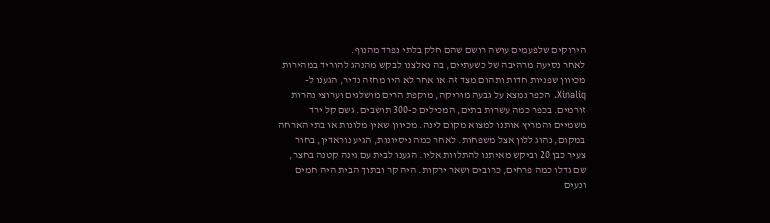הירוקים שלפעמים עושה רושם שהם חלק בלתי נפרד מהנוף.
לאחר נסיעה מרהיבה של כשעתיים, בה נאלצנו לבקש מהנהג להוריד במהירות מכיוון שפניות חדות ותהום מצד זה או אחר לא היו מחזה נדיר, הגענו ל-Xinaliq. הכפר נמצא על גבעה מוריקה, מוקפת הרים מושלגים וערוצי נהרות זורמים. בכפר כמה עשרות בתים, המכילים כ-300 תושבים. גשם קל ירד משמיים והמריץ אותנו למצוא מקום לינה. מכיוון שאין מלונות או בתי הארחה במקום, נהוג ללון אצל משפחות. לאחר כמה ניסיונות, הגיע נוראדין, בחור צעיר כבן 20 וביקש מאיתנו להתלוות אליו. הגענו לבית עם גינה קטנה בחצר, שם גדלו כמה פרחים, כרובים ושאר ירקות. היה קר ובתוך הבית היה חמים ונעים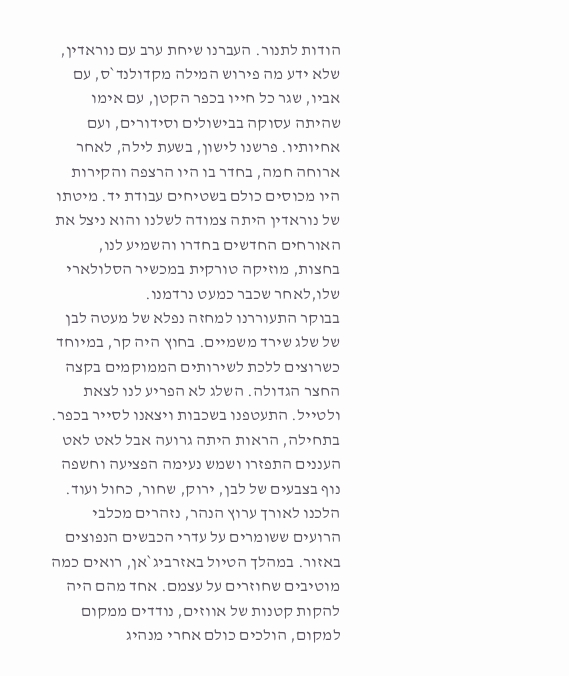הודות לתנור. העברנו שיחת ערב עם נוראדין, שלא ידע מה פירוש המילה מקדולנד`ס, עם אביו, שגר כל חייו בכפר הקטן, עם אימו שהיתה עסוקה בבישולים וסידורים, ועם אחיותיו. פרשנו לישון, בשעת לילה, לאחר ארוחה חמה, בחדר בו היו הרצפה והקירות היו מכוסים כולם בשטיחים עבודת יד. מיטתו של נוראדין היתה צמודה לשלנו והוא ניצל את האורחים החדשים בחדרו והשמיע לנו, בחצות, מוזיקה טורקית במכשיר הסלולארי שלו,לאחר שכבר כמעט נרדמנו.
בבוקר התעוררנו למחזה נפלא של מעטה לבן של שלג שירד משמיים. בחוץ היה קר, במיוחד כשרוצים ללכת לשירותים הממוקמים בקצה החצר הגדולה. השלג לא הפריע לנו לצאת ולטייל. התעטפנו בשכבות ויצאנו לסייר בכפר. בתחילה, הראות היתה גרועה אבל לאט לאט העננים התפזרו ושמש נעימה הפציעה וחשפה נוף בצבעים של לבן, ירוק, שחור, כחול ועוד. הלכנו לאורך ערוץ הנהר, נזהרים מכלבי הרועים ששומרים על עדרי הכבשים הנפוצים באזור. במהלך הטיול באזרביג`אן, רואים כמה מוטיבים שחוזרים על עצמם. אחד מהם היה להקות קטנות של אווזים, נודדים ממקום למקום, הולכים כולם אחרי מנהיג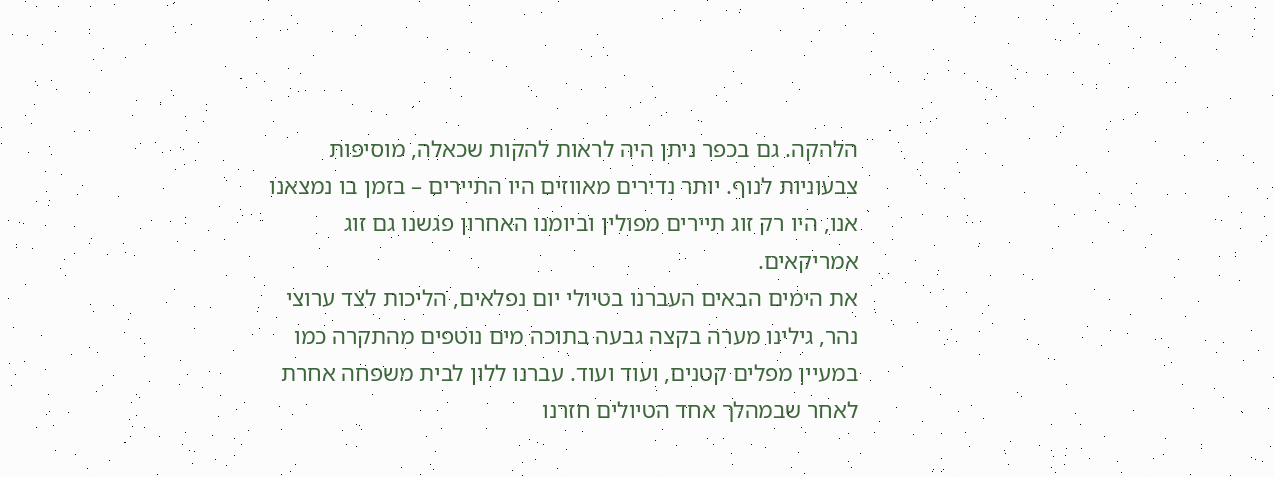הלהקה. גם בכפר ניתן היה לראות להקות שכאלה, מוסיפות צבעוניות לנוף. יותר נדירים מאווזים היו התיירים – בזמן בו נמצאנו אנו, היו רק זוג תיירים מפולין וביומנו האחרון פגשנו גם זוג אמריקאים.
את הימים הבאים העברנו בטיולי יום נפלאים, הליכות לצד ערוצי נהר, גילינו מערה בקצה גבעה בתוכה מים נוטפים מהתקרה כמו במעיין מפלים קטנים, ועוד ועוד. עברנו ללון לבית משפחה אחרת לאחר שבמהלך אחד הטיולים חזרנו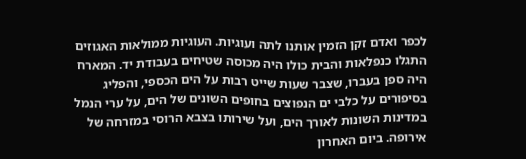לכפר ואדם זקן הזמין אותנו לתה ועוגיות. העוגיות ממולאות האגוזים התגלו כנפלאות והבית כולו היה מכוסה שטיחים בעבודת יד. המארח היה ספן בעברו, שצבר שעות שייט רבות על הים הכספי, והפליג בסיפורים על כלבי ים הנפוצים בחופים השונים של הים, על ערי הנמל במדינות השונות לאורך הים, ועל שירותו בצבא הרוסי במזרחה של אירופה. ביום האחרון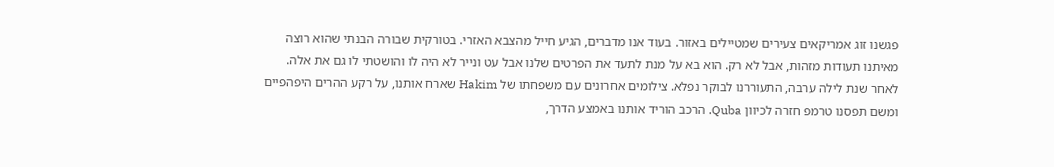פגשנו זוג אמריקאים צעירים שמטיילים באזור. בעוד אנו מדברים, הגיע חייל מהצבא האזרי. בטורקית שבורה הבנתי שהוא רוצה מאיתנו תעודות מזהות, אבל לא רק. הוא בא על מנת לתעד את הפרטים שלנו אבל עט ונייר לא היה לו והושטתי לו גם את אלה.
לאחר שנת לילה ערבה, התעוררנו לבוקר נפלא. צילומים אחרונים עם משפחתו של Hakim שארח אותנו, על רקע ההרים היפהפיים ומשם תפסנו טרמפ חזרה לכיוון Quba. הרכב הוריד אותנו באמצע הדרך,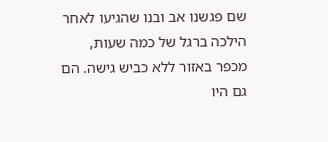שם פגשנו אב ובנו שהגיעו לאחר הילכה ברגל של כמה שעות, מכפר באזור ללא כביש גישה. הם גם היו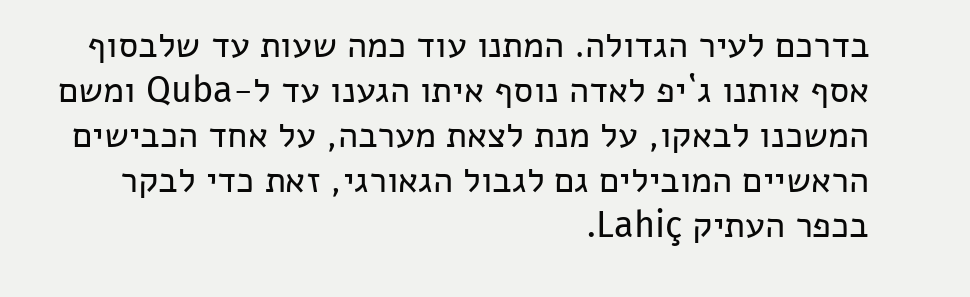בדרכם לעיר הגדולה. המתנו עוד כמה שעות עד שלבסוף אסף אותנו ג`יפ לאדה נוסף איתו הגענו עד ל-Quba ומשם המשכנו לבאקו, על מנת לצאת מערבה, על אחד הכבישים הראשיים המובילים גם לגבול הגאורגי, זאת כדי לבקר בכפר העתיק Lahiç.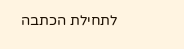לתחילת הכתבה